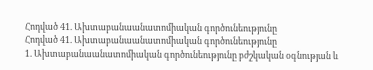Հոդված 41. Ախտաբանաանատոմիական գործունեությունը
Հոդված 41. Ախտաբանաանատոմիական գործունեությունը
1. Ախտաբանաանատոմիական գործունեությունը բժշկական օգնության և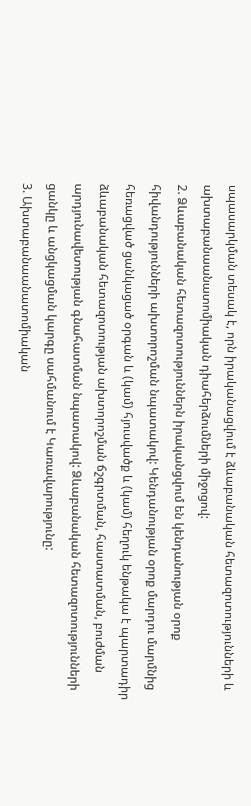սպասարկման տեսակ է, որն իրականացվում է ձևաբանական հետազոտությունների և ախտաբանաանատոմիական դիահերձումների միջոցով:
2. Ձևաբանական հետազոտություններն իրականցվում են կենդանության օրոք հիվանդությունների ախտորոշման նպատակով: Կենդանության օրոք մարդու մարմնից հեռացված ցանկացած օրգան և (կամ) հյուսվածք և (կամ) հեղուկ ենթակա է պարտադիր ձևաբանական հետազոտության ախտորոշման ճշգրտման, հաստատման, բուժման արդյունավետության գնահատման նպատակով: Ձևաբանական հետազոտությունների ցանկը և անցկացման կարգը սահմանում է Կառավարությունը:
3. Ախտաբանաանատոմիական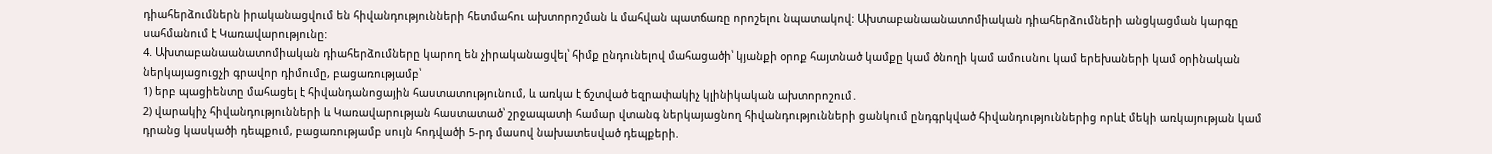դիահերձումներն իրականացվում են հիվանդությունների հետմահու ախտորոշման և մահվան պատճառը որոշելու նպատակով: Ախտաբանաանատոմիական դիահերձումների անցկացման կարգը սահմանում է Կառավարությունը:
4. Ախտաբանաանատոմիական դիահերձումները կարող են չիրականացվել՝ հիմք ընդունելով մահացածի՝ կյանքի օրոք հայտնած կամքը կամ ծնողի կամ ամուսնու կամ երեխաների կամ օրինական ներկայացուցչի գրավոր դիմումը, բացառությամբ՝
1) երբ պացիենտը մահացել է հիվանդանոցային հաստատությունում, և առկա է ճշտված եզրափակիչ կլինիկական ախտորոշում․
2) վարակիչ հիվանդությունների և Կառավարության հաստատած՝ շրջապատի համար վտանգ ներկայացնող հիվանդությունների ցանկում ընդգրկված հիվանդություններից որևէ մեկի առկայության կամ դրանց կասկածի դեպքում, բացառությամբ սույն հոդվածի 5-րդ մասով նախատեսված դեպքերի.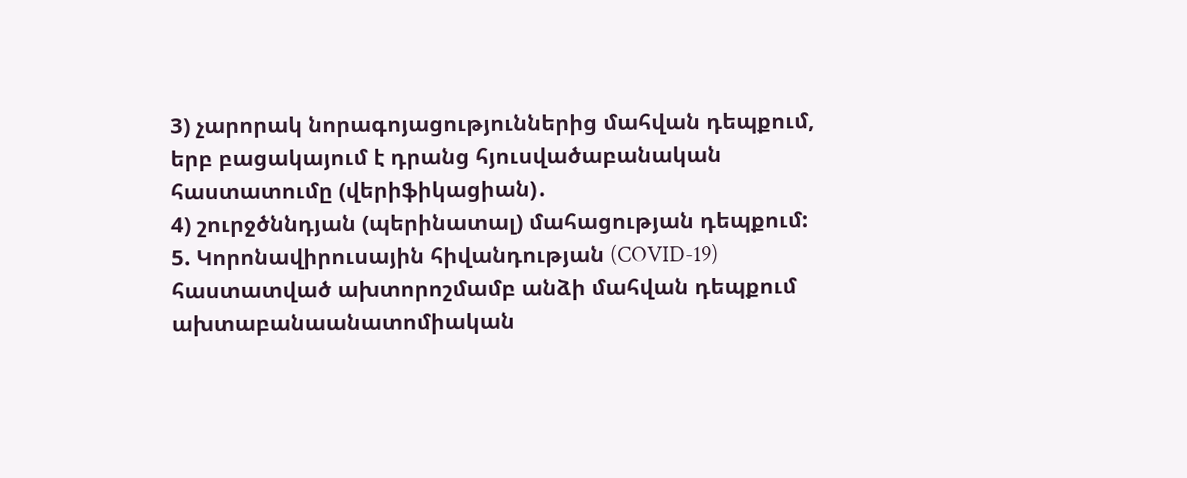3) չարորակ նորագոյացություններից մահվան դեպքում, երբ բացակայում է դրանց հյուսվածաբանական հաստատումը (վերիֆիկացիան)․
4) շուրջծննդյան (պերինատալ) մահացության դեպքում:
5. Կորոնավիրուսային հիվանդության (COVID-19) հաստատված ախտորոշմամբ անձի մահվան դեպքում ախտաբանաանատոմիական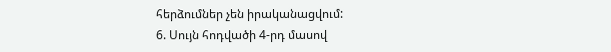հերձումներ չեն իրականացվում:
6. Սույն հոդվածի 4-րդ մասով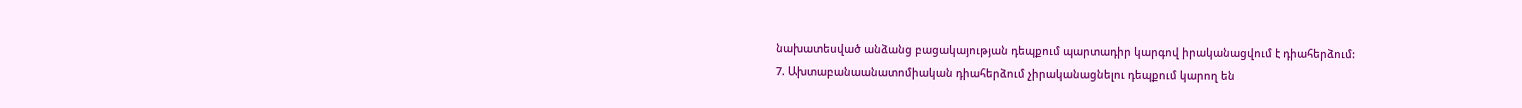նախատեսված անձանց բացակայության դեպքում պարտադիր կարգով իրականացվում է դիահերձում:
7. Ախտաբանաանատոմիական դիահերձում չիրականացնելու դեպքում կարող են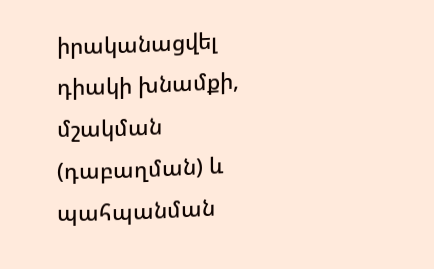իրականացվել դիակի խնամքի, մշակման (դաբաղման) և պահպանման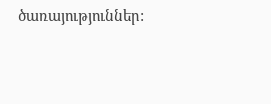ծառայություններ: